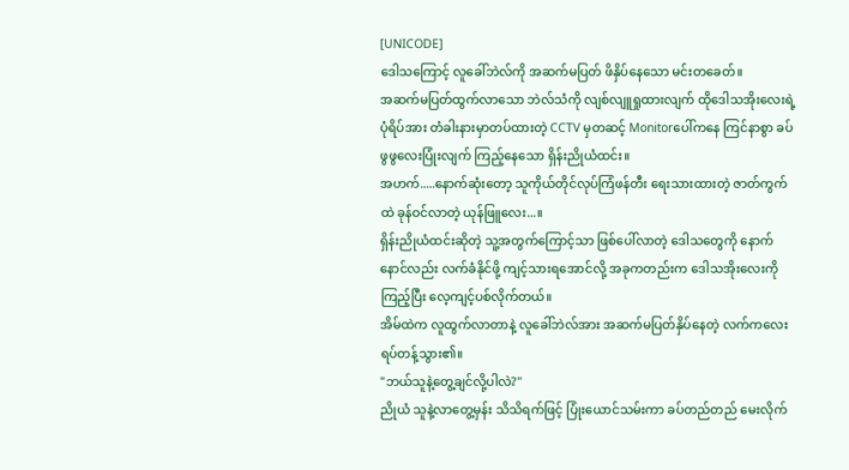[UNICODE]
ဒေါသကြောင့် လူခေါ်ဘဲလ်ကို အဆက်မပြတ် ဖိနှိပ်နေသော မင်းတခေတ်။
အဆက်မပြတ်ထွက်လာသော ဘဲလ်သံကို လျစ်လျူရှုထားလျက် ထိုဒေါသအိုးလေးရဲ့ ပုံရိပ်အား တံခါးနားမှာတပ်ထားတဲ့ CCTV မှတဆင့် Monitorပေါ်ကနေ ကြင်နာစွာ ခပ်ဖွဖွလေးပြုံးလျက် ကြည့်နေသော ရှိန်းညိုယံထင်း။
အဟက်.....နောက်ဆုံးတော့ သူကိုယ်တိုင်လုပ်ကြံဖန်တီး ရေးသားထားတဲ့ ဇာတ်ကွက်ထဲ ခုန်ဝင်လာတဲ့ ယုန်ဖြူလေး...။
ရှိန်းညိုယံထင်းဆိုတဲ့ သူ့အတွက်ကြောင့်သာ ဖြစ်ပေါ်လာတဲ့ ဒေါသတွေကို နောက်နောင်လည်း လက်ခံနိုင်ဖို့ ကျင့်သားရအောင်လို့ အခုကတည်းက ဒေါသအိုးလေးကို ကြည့်ပြီး လေ့ကျင့်ပစ်လိုက်တယ်။
အိမ်ထဲက လူထွက်လာတာနဲ့ လူခေါ်ဘဲလ်အား အဆက်မပြတ်နှိပ်နေတဲ့ လက်ကလေးရပ်တန့်သွား၏။
"ဘယ်သူနဲ့တွေ့ချင်လို့ပါလဲ?"
ညိုယံ သူနဲ့လာတွေ့မှန်း သိသိရက်ဖြင့် ပြုံးယောင်သမ်းကာ ခပ်တည်တည် မေးလိုက်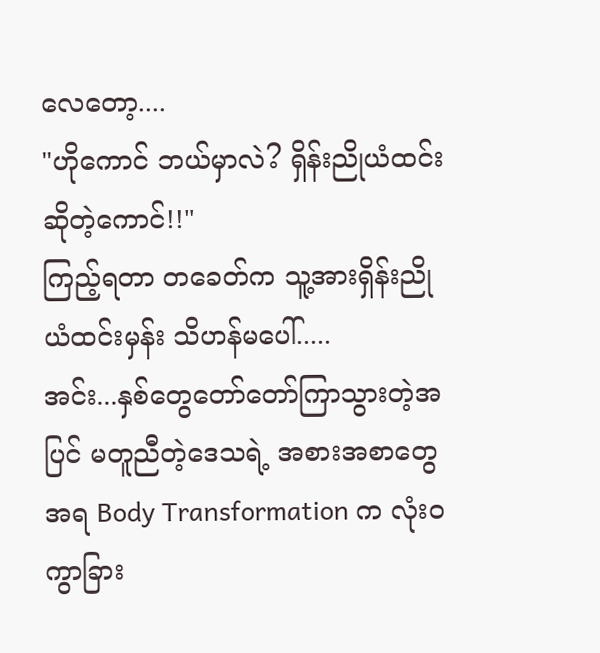လေတော့....
"ဟိုကောင် ဘယ်မှာလဲ? ရှိန်းညိုယံထင်းဆိုတဲ့ကောင်!!"
ကြည့်ရတာ တခေတ်က သူ့အားရှိန်းညိုယံထင်းမှန်း သိဟန်မပေါ်.....
အင်း...နှစ်တွေတော်တော်ကြာသွားတဲ့အပြင် မတူညီတဲ့ဒေသရဲ့ အစားအစာတွေအရ Body Transformation က လုံးဝကွာခြား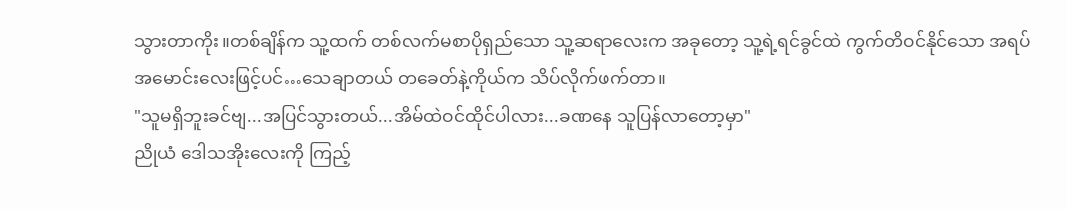သွားတာကိုး။တစ်ချိန်က သူ့ထက် တစ်လက်မစာပိုရှည်သော သူ့ဆရာလေးက အခုတော့ သူ့ရဲ့ရင်ခွင်ထဲ ကွက်တိဝင်နိုင်သော အရပ်အမောင်းလေးဖြင့်ပင်…သေချာတယ် တခေတ်နဲ့ကိုယ်က သိပ်လိုက်ဖက်တာ။
"သူမရှိဘူးခင်ဗျ...အပြင်သွားတယ်...အိမ်ထဲဝင်ထိုင်ပါလား...ခဏနေ သူပြန်လာတော့မှာ"
ညိုယံ ဒေါသအိုးလေးကို ကြည့်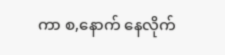ကာ စ,နောက် နေလိုက်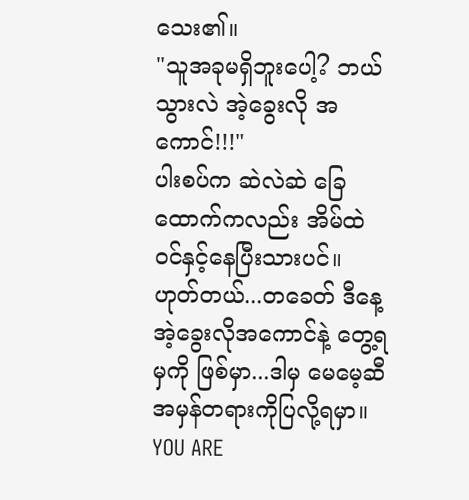သေး၏။
"သူအခုမရှိဘူးပေါ့? ဘယ်သွားလဲ အဲ့ခွေးလို အကောင်!!!"
ပါးစပ်က ဆဲလဲဆဲ ခြေထောက်ကလည်း အိမ်ထဲ ဝင်နှင့်နေပြီးသားပင်။ ဟုတ်တယ်...တခေတ် ဒီနေ့ အဲ့ခွေးလိုအကောင်နဲ့ တွေ့ရမှကို ဖြစ်မှာ...ဒါမှ မေမေ့ဆီ အမှန်တရားကိုပြလို့ရမှာ။
YOU ARE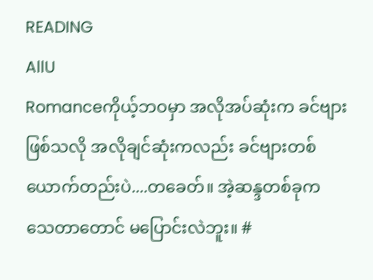READING
AllU
Romanceကိုယ့်ဘဝမှာ အလိုအပ်ဆုံးက ခင်ဗျားဖြစ်သလို အလိုချင်ဆုံးကလည်း ခင်ဗျားတစ်ယောက်တည်းပဲ....တခေတ်။ အဲ့ဆန္ဒတစ်ခုက သေတာတောင် မပြောင်းလဲဘူး။ #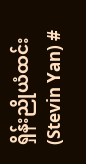ရှိန်းညိုယံထင်း(Stevin Yan) #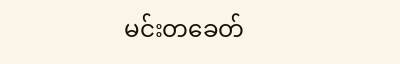မင်းတခေတ်